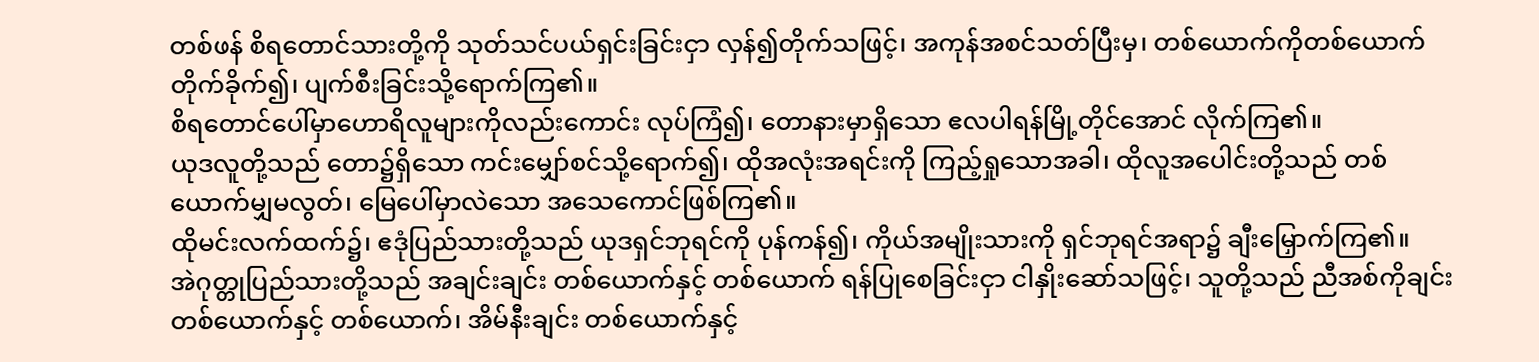တစ်ဖန် စိရတောင်သားတို့ကို သုတ်သင်ပယ်ရှင်းခြင်းငှာ လှန်၍တိုက်သဖြင့်၊ အကုန်အစင်သတ်ပြီးမှ၊ တစ်ယောက်ကိုတစ်ယောက် တိုက်ခိုက်၍၊ ပျက်စီးခြင်းသို့ရောက်ကြ၏။
စိရတောင်ပေါ်မှာဟောရိလူများကိုလည်းကောင်း လုပ်ကြံ၍၊ တောနားမှာရှိသော ဧလပါရန်မြို့တိုင်အောင် လိုက်ကြ၏။
ယုဒလူတို့သည် တော၌ရှိသော ကင်းမျှော်စင်သို့ရောက်၍၊ ထိုအလုံးအရင်းကို ကြည့်ရှုသောအခါ၊ ထိုလူအပေါင်းတို့သည် တစ်ယောက်မျှမလွတ်၊ မြေပေါ်မှာလဲသော အသေကောင်ဖြစ်ကြ၏။
ထိုမင်းလက်ထက်၌၊ ဧဒုံပြည်သားတို့သည် ယုဒရှင်ဘုရင်ကို ပုန်ကန်၍၊ ကိုယ်အမျိုးသားကို ရှင်ဘုရင်အရာ၌ ချီးမြှောက်ကြ၏။
အဲဂုတ္တုပြည်သားတို့သည် အချင်းချင်း တစ်ယောက်နှင့် တစ်ယောက် ရန်ပြုစေခြင်းငှာ ငါနှိုးဆော်သဖြင့်၊ သူတို့သည် ညီအစ်ကိုချင်း တစ်ယောက်နှင့် တစ်ယောက်၊ အိမ်နီးချင်း တစ်ယောက်နှင့်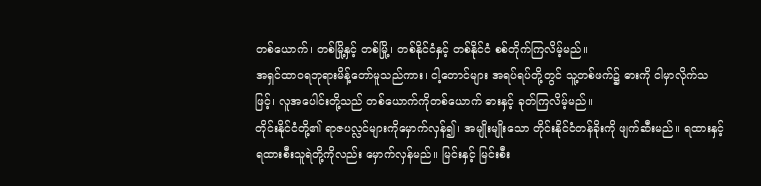တစ်ယောက်၊ တစ်မြို့နှင့် တစ်မြို့၊ တစ်နိုင်ငံနှင့် တစ်နိုင်ငံ စစ်တိုက်ကြလိမ့်မည်။
အရှင်ထာဝရဘုရားမိန့်တော်မူသည်ကား၊ ငါ့တောင်များ အရပ်ရပ်တို့တွင် သူ့တစ်ဖက်၌ ဓားကို ငါမှာလိုက်သဖြင့်၊ လူအပေါင်းတို့သည် တစ်ယောက်ကိုတစ်ယောက် ဓားနှင့် ခုတ်ကြလိမ့်မည်။
တိုင်းနိုင်ငံတို့၏ ရာဇပလ္လင်များကိုမှောက်လှန်၍၊ အမျိုးမျိုးသော တိုင်းနိုင်ငံတန်ခိုးကို ဖျက်ဆီးမည်။ ရထားနှင့် ရထားစီးသူရဲတို့ကိုလည်း မှောက်လှန်မည်။ မြင်းနှင့် မြင်းစီး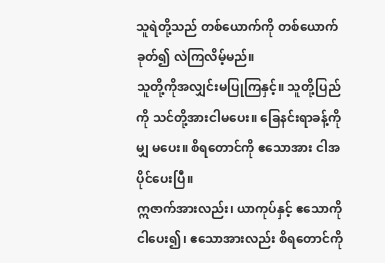သူရဲတို့သည် တစ်ယောက်ကို တစ်ယောက်ခုတ်၍ လဲကြလိမ့်မည်။
သူတို့ကိုအလျှင်းမပြုကြနှင့်။ သူတို့ပြည်ကို သင်တို့အားငါမပေး။ ခြေနင်းရာခန့်ကိုမျှ မပေး။ စိရတောင်ကို ဧသောအား ငါအပိုင်ပေးပြီ။
ဣဇာက်အားလည်း၊ ယာကုပ်နှင့် ဧသောကို ငါပေး၍၊ ဧသောအားလည်း စိရတောင်ကို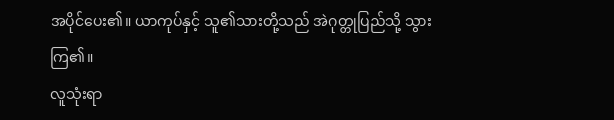အပိုင်ပေး၏။ ယာကုပ်နှင့် သူ၏သားတို့သည် အဲဂုတ္တုပြည်သို့ သွားကြ၏။
လူသုံးရာ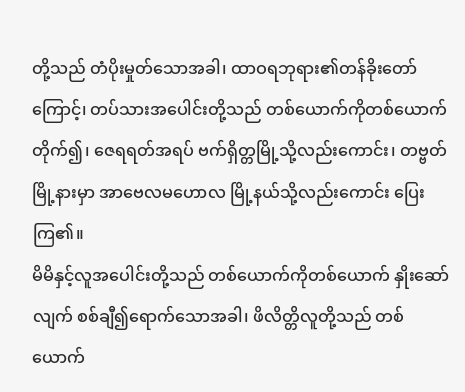တို့သည် တံပိုးမှုတ်သောအခါ၊ ထာဝရဘုရား၏တန်ခိုးတော်ကြောင့်၊ တပ်သားအပေါင်းတို့သည် တစ်ယောက်ကိုတစ်ယောက် တိုက်၍၊ ဇေရရတ်အရပ် ဗက်ရှိတ္တမြို့သို့လည်းကောင်း၊ တဗ္ဗတ်မြို့နားမှာ အာဗေလမဟောလ မြို့နယ်သို့လည်းကောင်း ပြေးကြ၏။
မိမိနှင့်လူအပေါင်းတို့သည် တစ်ယောက်ကိုတစ်ယောက် နှိုးဆော်လျက် စစ်ချီ၍ရောက်သောအခါ၊ ဖိလိတ္တိလူတို့သည် တစ်ယောက်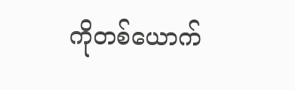ကိုတစ်ယောက်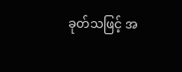ခုတ်သဖြင့် အ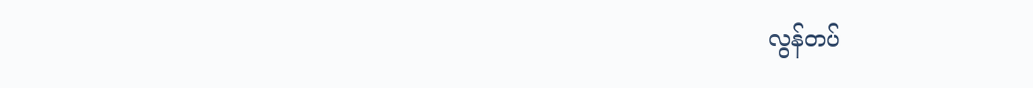လွန်တပ်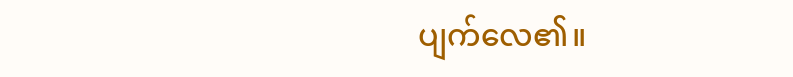ပျက်လေ၏။